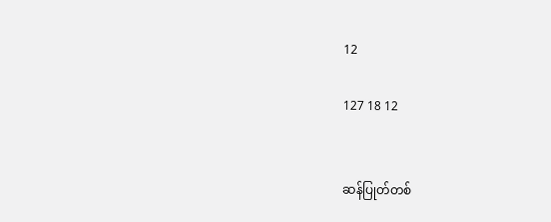12

127 18 12


ဆန်ပြုတ်တစ်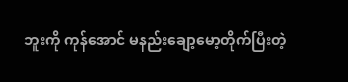ဘူးကို ကုန်အောင် မနည်းချော့မော့တိုက်ပြီးတဲ့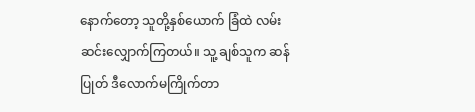နောက်တော့ သူတို့နှစ်ယောက် ခြံထဲ လမ်းဆင်းလျှောက်ကြတယ်။ သူ့ ချစ်သူက ဆန်ပြုတ် ဒီလောက်မကြိုက်တာ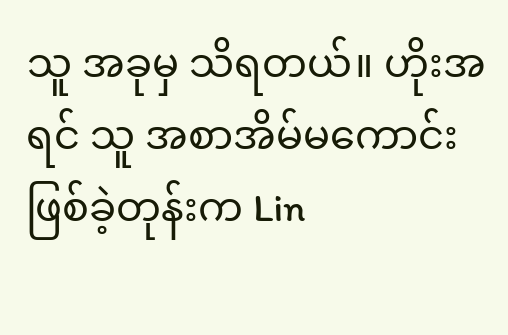သူ အခုမှ သိရတယ်။ ဟိုးအရင် သူ အစာအိမ်မကောင်း ဖြစ်ခဲ့တုန်းက Lin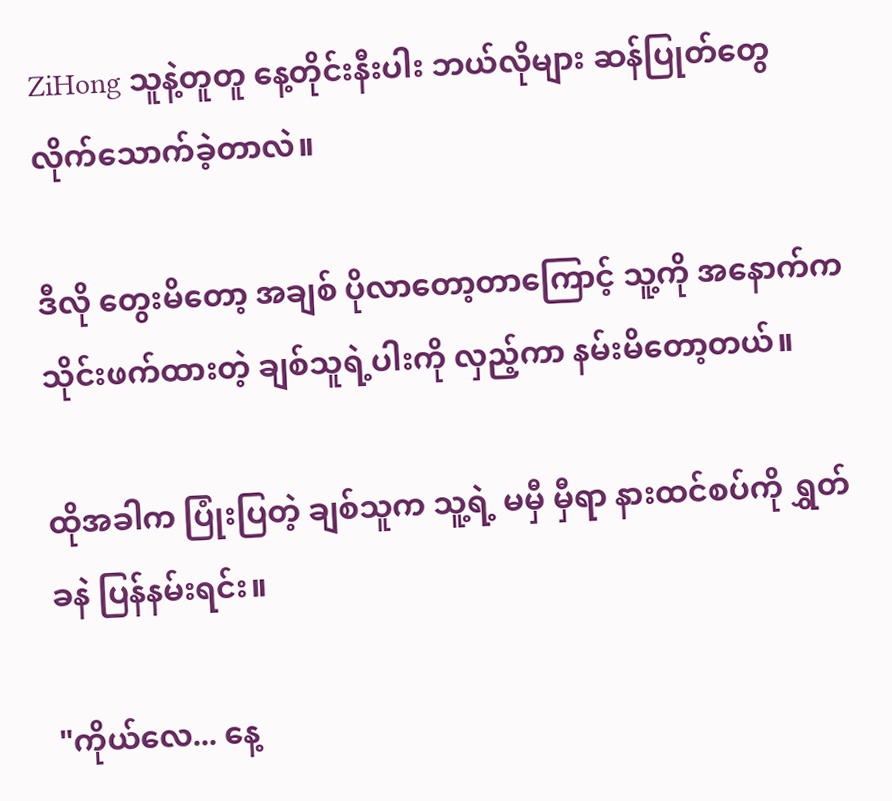ZiHong သူနဲ့တူတူ နေ့တိုင်းနီးပါး ဘယ်လိုများ ဆန်ပြုတ်တွေ လိုက်သောက်ခဲ့တာလဲ။

ဒီလို တွေးမိတော့ အချစ် ပိုလာတော့တာကြောင့် သူ့ကို အနောက်က သိုင်းဖက်ထားတဲ့ ချစ်သူရဲ့ပါးကို လှည့်ကာ နမ်းမိတော့တယ်။

ထိုအခါက ပြုံးပြတဲ့ ချစ်သူက သူ့ရဲ့ မမှီ မှီရာ နားထင်စပ်ကို ရွှတ်ခနဲ ပြန်နမ်းရင်း။

"ကိုယ်လေ... နေ့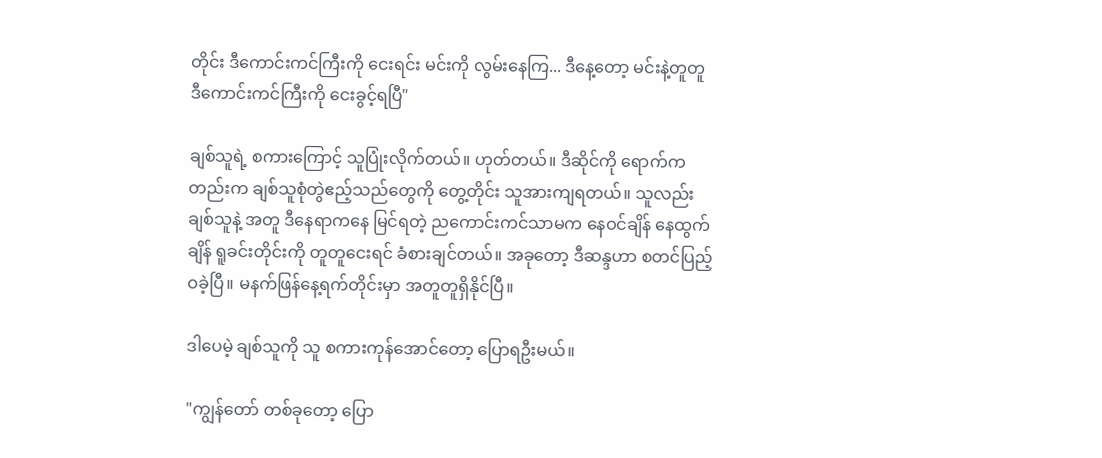တိုင်း ဒီကောင်းကင်ကြီးကို ငေးရင်း မင်းကို လွမ်းနေကြ... ဒီနေ့တော့ မင်းနဲ့တူတူ ဒီကောင်းကင်ကြီးကို ငေးခွင့်ရပြီ"

ချစ်သူရဲ့ စကားကြောင့် သူပြုံးလိုက်တယ်။ ဟုတ်တယ်။ ဒီဆိုင်ကို ရောက်ကတည်းက ချစ်သူစုံတွဲဧည့်သည်တွေကို တွေ့တိုင်း သူအားကျရတယ်။ သူလည်း ချစ်သူနဲ့ အတူ ဒီနေရာကနေ မြင်ရတဲ့ ညကောင်းကင်သာမက ‌နေဝင်ချိန် နေထွက်ချိန် ရူခင်းတိုင်းကို တူတူငေးရင် ခံစားချင်တယ်။ အခုတော့ ဒီဆန္ဒဟာ စတင်ပြည့်ဝခဲ့ပြီ။ မနက်ဖြန်နေ့ရက်တိုင်းမှာ အတူတူရှိနိုင်ပြီ။

ဒါပေမဲ့ ချစ်သူကို သူ စကားကုန်အောင်တော့ ပြောရဦးမယ်။

"ကျွန်တော်‌ တစ်ခုတော့ ပြော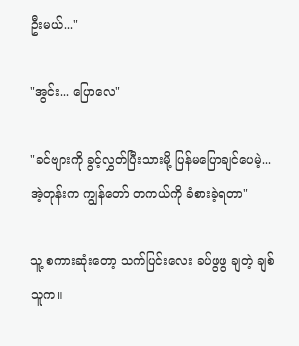ဦးမယ်..."

"အွင်း... ပြောလေ"

"ခင်ဗျားကို ခွင့်လွှတ်ပြီးသားမို့ ပြန်မပြောချင်ပေမဲ့... အဲ့တုန်းက ကျွန်တော် တကယ်ကို ခံစားခဲ့ရတာ"

သူ့ စကားဆုံးတော့ သက်ပြင်းလေး ခပ်ဖွဖွ ချတဲ့ ချစ်သူက။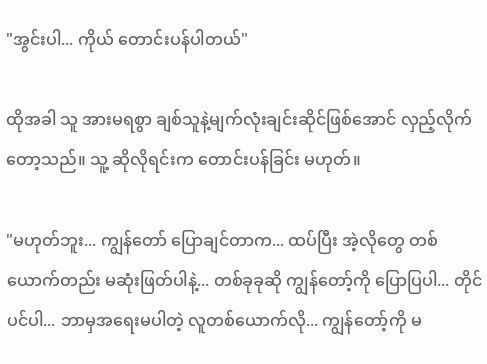"အွင်းပါ... ကိုယ် တောင်းပန်ပါတယ်"

ထိုအခါ သူ အားမရစွာ ချစ်သူနဲ့မျက်လုံးချင်းဆိုင်ဖြစ်အောင် လှည့်လိုက်တော့သည်။ သူ့ ဆိုလိုရင်းက တောင်းပန်ခြင်း မဟုတ်။

"မဟုတ်ဘူး... ကျွန်တော် ပြောချင်တာက... ထပ်ပြီး အဲ့လိုတွေ တစ်ယောက်တည်း မဆုံးဖြတ်ပါနဲ့... တစ်ခုခုဆို ကျွန်တော့်ကို ပြောပြပါ... တိုင်ပင်ပါ... ဘာမှအရေးမပါတဲ့ လူတစ်ယောက်လို... ကျွန်တော့်ကို မ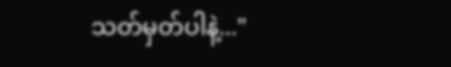သတ်မှတ်ပါနဲ့..."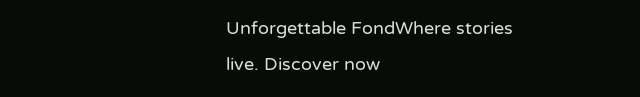Unforgettable FondWhere stories live. Discover now